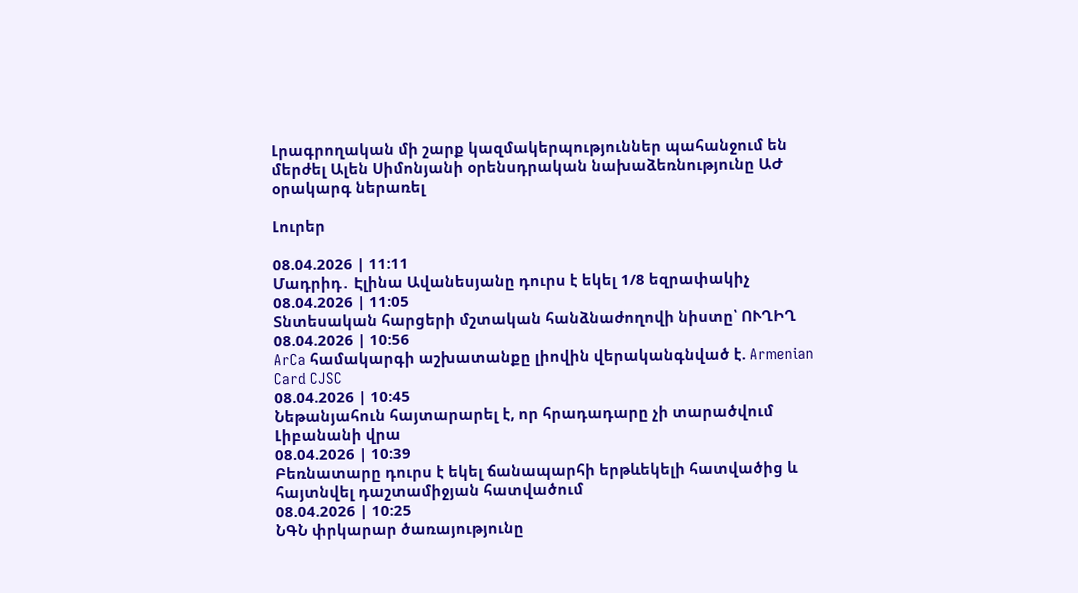Լրագրողական մի շարք կազմակերպություններ պահանջում են մերժել Ալեն Սիմոնյանի օրենսդրական նախաձեռնությունը ԱԺ օրակարգ ներառել

Լուրեր

08.04.2026 | 11:11
Մադրիդ․ Էլինա Ավանեսյանը դուրս է եկել 1/8 եզրափակիչ
08.04.2026 | 11:05
Տնտեսական հարցերի մշտական հանձնաժողովի նիստը՝ ՈՒՂԻՂ
08.04.2026 | 10:56
ArCa համակարգի աշխատանքը լիովին վերականգնված է. Armenian Card CJSC
08.04.2026 | 10:45
Նեթանյահուն հայտարարել է, որ հրադադարը չի տարածվում Լիբանանի վրա
08.04.2026 | 10:39
Բեռնատարը դուրս է եկել ճանապարհի երթևեկելի հատվածից և հայտնվել դաշտամիջյան հատվածում
08.04.2026 | 10:25
ՆԳՆ փրկարար ծառայությունը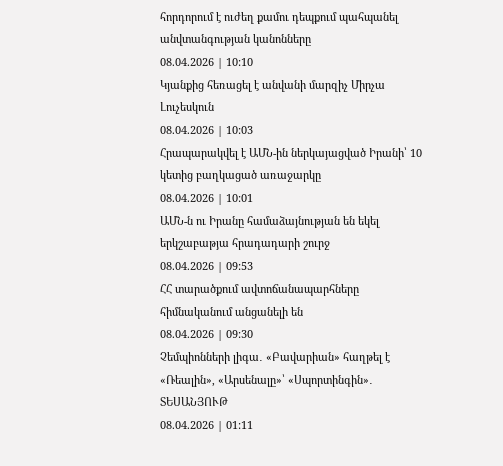հորդորում է ուժեղ քամու դեպքում պահպանել անվտանգության կանոնները
08.04.2026 | 10:10
Կյանքից հեռացել է անվանի մարզիչ Միրչա Լուչեսկուն
08.04.2026 | 10:03
Հրապարակվել է ԱՄՆ-ին ներկայացված Իրանի՝ 10 կետից բաղկացած առաջարկը
08.04.2026 | 10:01
ԱՄՆ-ն ու Իրանը համաձայնության են եկել երկշաբաթյա հրադադարի շուրջ
08.04.2026 | 09:53
ՀՀ տարածքում ավտոճանապարհները հիմնականում անցանելի են
08.04.2026 | 09:30
Չեմպիոնների լիգա․ «Բավարիան» հաղթել է «Ռեալին», «Արսենալը»՝ «Սպորտինգին»․ ՏԵՍԱՆՅՈՒԹ
08.04.2026 | 01:11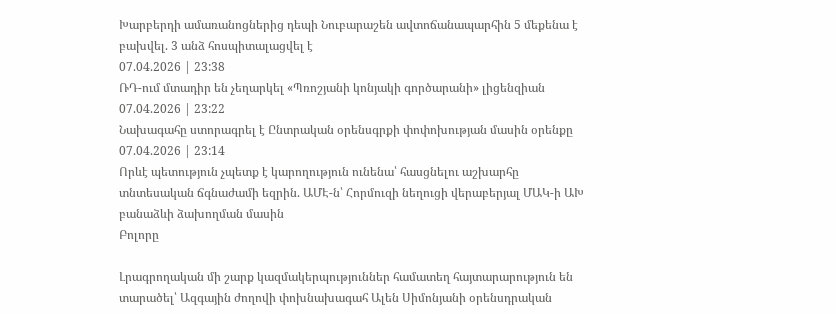Խարբերդի ամառանոցներից դեպի Նուբարաշեն ավտոճանապարհին 5 մեքենա է բախվել. 3 անձ հոսպիտալացվել է
07.04.2026 | 23:38
ՌԴ-ում մտադիր են չեղարկել «Պռոշյանի կոնյակի գործարանի» լիցենզիան
07.04.2026 | 23:22
Նախագահը ստորագրել է Ընտրական օրենսգրքի փոփոխության մասին օրենքը
07.04.2026 | 23:14
Որևէ պետություն չպետք է կարողություն ունենա՝ հասցնելու աշխարհը տնտեսական ճգնաժամի եզրին. ԱՄԷ-ն՝ Հորմուզի նեղուցի վերաբերյալ ՄԱԿ-ի ԱԽ բանաձևի ձախողման մասին
Բոլորը

Լրագրողական մի շարք կազմակերպություններ համատեղ հայտարարություն են տարածել՝ Ազգային ժողովի փոխնախագահ Ալեն Սիմոնյանի օրենսդրական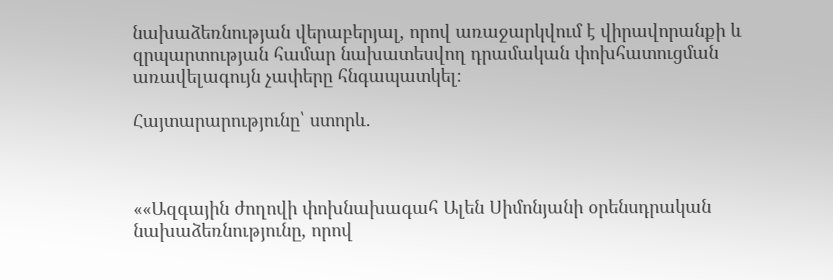նախաձեռնության վերաբերյալ, որով առաջարկվում է վիրավորանքի և զրպարտության համար նախատեսվող դրամական փոխհատուցման առավելագույն չափերը հնգապատկել։

Հայտարարությունը՝ ստորև.



««Ազգային ժողովի փոխնախագահ Ալեն Սիմոնյանի օրենսդրական նախաձեռնությունը, որով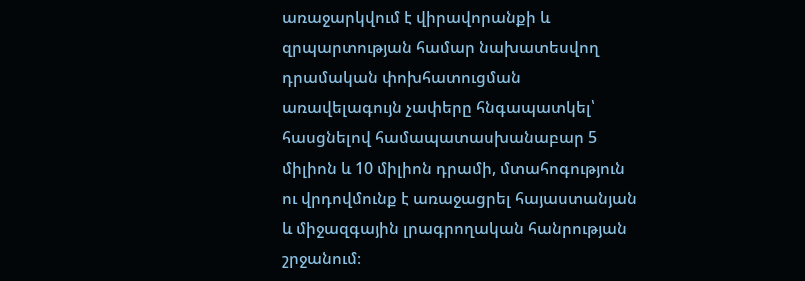առաջարկվում է վիրավորանքի և զրպարտության համար նախատեսվող դրամական փոխհատուցման առավելագույն չափերը հնգապատկել՝ հասցնելով համապատասխանաբար 5 միլիոն և 10 միլիոն դրամի, մտահոգություն ու վրդովմունք է առաջացրել հայաստանյան և միջազգային լրագրողական հանրության շրջանում։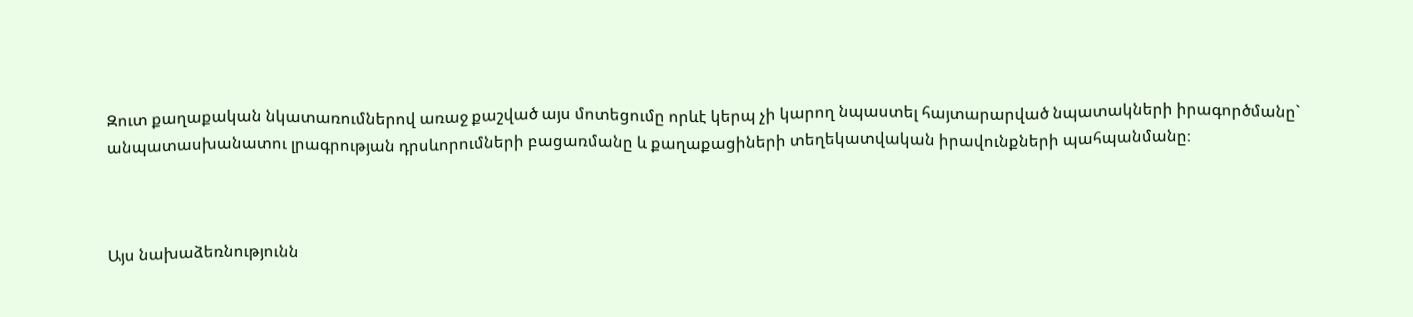Զուտ քաղաքական նկատառումներով առաջ քաշված այս մոտեցումը որևէ կերպ չի կարող նպաստել հայտարարված նպատակների իրագործմանը` անպատասխանատու լրագրության դրսևորումների բացառմանը և քաղաքացիների տեղեկատվական իրավունքների պահպանմանը։



Այս նախաձեռնությունն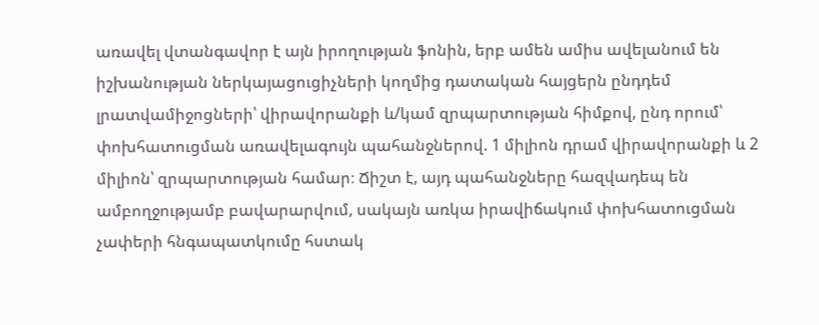առավել վտանգավոր է այն իրողության ֆոնին, երբ ամեն ամիս ավելանում են իշխանության ներկայացուցիչների կողմից դատական հայցերն ընդդեմ լրատվամիջոցների՝ վիրավորանքի և/կամ զրպարտության հիմքով, ընդ որում՝ փոխհատուցման առավելագույն պահանջներով. 1 միլիոն դրամ վիրավորանքի և 2 միլիոն՝ զրպարտության համար։ Ճիշտ է, այդ պահանջները հազվադեպ են ամբողջությամբ բավարարվում, սակայն առկա իրավիճակում փոխհատուցման չափերի հնգապատկումը հստակ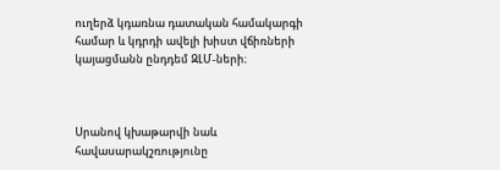ուղերձ կդառնա դատական համակարգի համար և կդրդի ավելի խիստ վճիռների կայացմանն ընդդեմ ԶԼՄ-ների։



Սրանով կխաթարվի նաև հավասարակշռությունը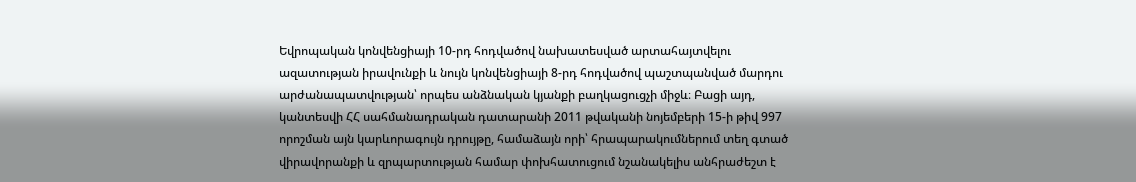Եվրոպական կոնվենցիայի 10-րդ հոդվածով նախատեսված արտահայտվելու ազատության իրավունքի և նույն կոնվենցիայի 8-րդ հոդվածով պաշտպանված մարդու արժանապատվության՝ որպես անձնական կյանքի բաղկացուցչի միջև։ Բացի այդ, կանտեսվի ՀՀ սահմանադրական դատարանի 2011 թվականի նոյեմբերի 15-ի թիվ 997 որոշման այն կարևորագույն դրույթը, համաձայն որի՝ հրապարակումներում տեղ գտած վիրավորանքի և զրպարտության համար փոխհատուցում նշանակելիս անհրաժեշտ է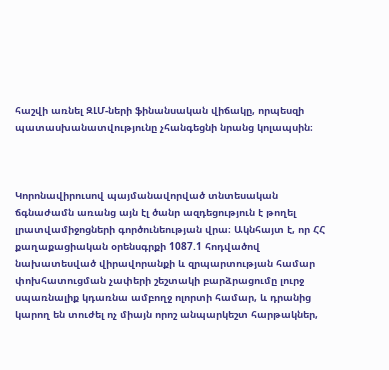հաշվի առնել ԶԼՄ-ների ֆինանսական վիճակը, որպեսզի պատասխանատվությունը չհանգեցնի նրանց կոլապսին։



Կորոնավիրուսով պայմանավորված տնտեսական ճգնաժամն առանց այն էլ ծանր ազդեցություն է թողել լրատվամիջոցների գործունեության վրա։ Ակնհայտ է, որ ՀՀ քաղաքացիական օրենսգրքի 1087.1 հոդվածով նախատեսված վիրավորանքի և զրպարտության համար փոխհատուցման չափերի շեշտակի բարձրացումը լուրջ սպառնալիք կդառնա ամբողջ ոլորտի համար, և դրանից կարող են տուժել ոչ միայն որոշ անպարկեշտ հարթակներ,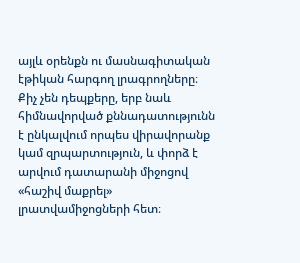այլև օրենքն ու մասնագիտական էթիկան հարգող լրագրողները։ Քիչ չեն դեպքերը, երբ նաև հիմնավորված քննադատությունն է ընկալվում որպես վիրավորանք կամ զրպարտություն, և փորձ է արվում դատարանի միջոցով «հաշիվ մաքրել» լրատվամիջոցների հետ։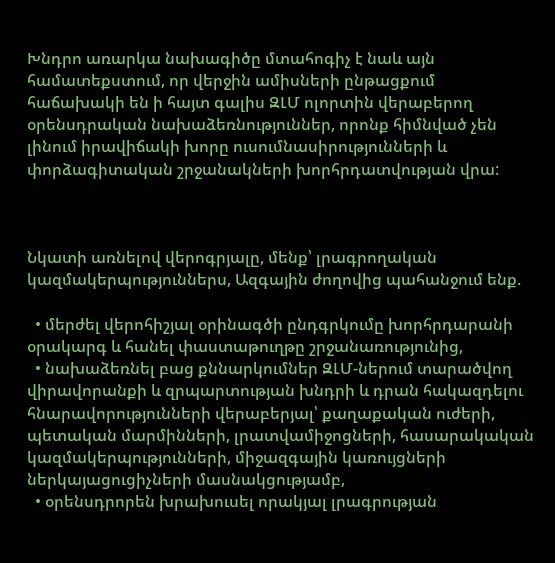Խնդրո առարկա նախագիծը մտահոգիչ է նաև այն համատեքստում, որ վերջին ամիսների ընթացքում հաճախակի են ի հայտ գալիս ԶԼՄ ոլորտին վերաբերող օրենսդրական նախաձեռնություններ, որոնք հիմնված չեն լինում իրավիճակի խորը ուսումնասիրությունների և փորձագիտական շրջանակների խորհրդատվության վրա:



Նկատի առնելով վերոգրյալը, մենք՝ լրագրողական կազմակերպություններս, Ազգային ժողովից պահանջում ենք.

  • մերժել վերոհիշյալ օրինագծի ընդգրկումը խորհրդարանի օրակարգ և հանել փաստաթուղթը շրջանառությունից,
  • նախաձեռնել բաց քննարկումներ ԶԼՄ-ներում տարածվող վիրավորանքի և զրպարտության խնդրի և դրան հակազդելու հնարավորությունների վերաբերյալ՝ քաղաքական ուժերի, պետական մարմինների, լրատվամիջոցների, հասարակական կազմակերպությունների, միջազգային կառույցների ներկայացուցիչների մասնակցությամբ,
  • օրենսդրորեն խրախուսել որակյալ լրագրության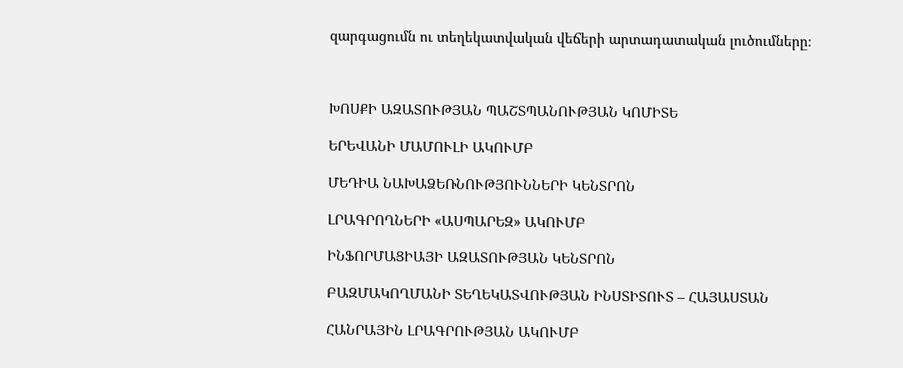զարգացումն ու տեղեկատվական վեճերի արտադատական լուծումները։



ԽՈՍՔԻ ԱԶԱՏՈՒԹՅԱՆ ՊԱՇՏՊԱՆՈՒԹՅԱՆ ԿՈՄԻՏԵ

ԵՐԵՎԱՆԻ ՄԱՄՈՒԼԻ ԱԿՈՒՄԲ

ՄԵԴԻԱ ՆԱԽԱՁԵՌՆՈՒԹՅՈՒՆՆԵՐԻ ԿԵՆՏՐՈՆ

ԼՐԱԳՐՈՂՆԵՐԻ «ԱՍՊԱՐԵԶ» ԱԿՈՒՄԲ

ԻՆՖՈՐՄԱՑԻԱՅԻ ԱԶԱՏՈՒԹՅԱՆ ԿԵՆՏՐՈՆ

ԲԱԶՄԱԿՈՂՄԱՆԻ ՏԵՂԵԿԱՏՎՈՒԹՅԱՆ ԻՆՍՏԻՏՈՒՏ – ՀԱՅԱՍՏԱՆ

ՀԱՆՐԱՅԻՆ ԼՐԱԳՐՈՒԹՅԱՆ ԱԿՈՒՄԲ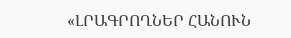«ԼՐԱԳՐՈՂՆԵՐ ՀԱՆՈՒՆ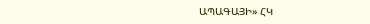ԱՊԱԳԱՅԻ» ՀԿ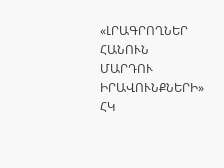«ԼՐԱԳՐՈՂՆԵՐ ՀԱՆՈՒՆ ՄԱՐԴՈՒ ԻՐԱՎՈՒՆՔՆԵՐԻ» ՀԿ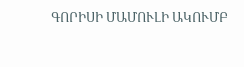ԳՈՐԻՍԻ ՄԱՄՈՒԼԻ ԱԿՈՒՄԲ